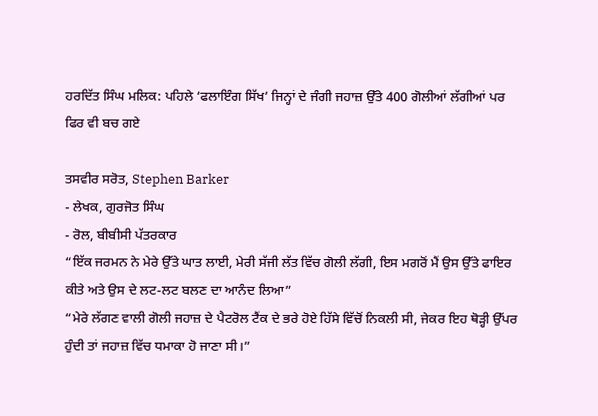ਹਰਦਿੱਤ ਸਿੰਘ ਮਲਿਕ: ਪਹਿਲੇ ‘ਫਲਾਇੰਗ ਸਿੱਖ’ ਜਿਨ੍ਹਾਂ ਦੇ ਜੰਗੀ ਜਹਾਜ਼ ਉੱਤੇ 400 ਗੋਲੀਆਂ ਲੱਗੀਆਂ ਪਰ ਫਿਰ ਵੀ ਬਚ ਗਏ

ਤਸਵੀਰ ਸਰੋਤ, Stephen Barker
- ਲੇਖਕ, ਗੁਰਜੋਤ ਸਿੰਘ
- ਰੋਲ, ਬੀਬੀਸੀ ਪੱਤਰਕਾਰ
“ਇੱਕ ਜਰਮਨ ਨੇ ਮੇਰੇ ਉੱਤੇ ਘਾਤ ਲਾਈ, ਮੇਰੀ ਸੱਜੀ ਲੱਤ ਵਿੱਚ ਗੋਲੀ ਲੱਗੀ, ਇਸ ਮਗਰੋਂ ਮੈਂ ਉਸ ਉੱਤੇ ਫਾਇਰ ਕੀਤੇ ਅਤੇ ਉਸ ਦੇ ਲਟ-ਲਟ ਬਲਣ ਦਾ ਆਨੰਦ ਲਿਆ”
“ਮੇਰੇ ਲੱਗਣ ਵਾਲੀ ਗੋਲੀ ਜਹਾਜ਼ ਦੇ ਪੈਟਰੋਲ ਟੈਂਕ ਦੇ ਭਰੇ ਹੋਏ ਹਿੱਸੇ ਵਿੱਚੋਂ ਨਿਕਲੀ ਸੀ, ਜੇਕਰ ਇਹ ਥੋੜ੍ਹੀ ਉੱਪਰ ਹੁੰਦੀ ਤਾਂ ਜਹਾਜ਼ ਵਿੱਚ ਧਮਾਕਾ ਹੋ ਜਾਣਾ ਸੀ।”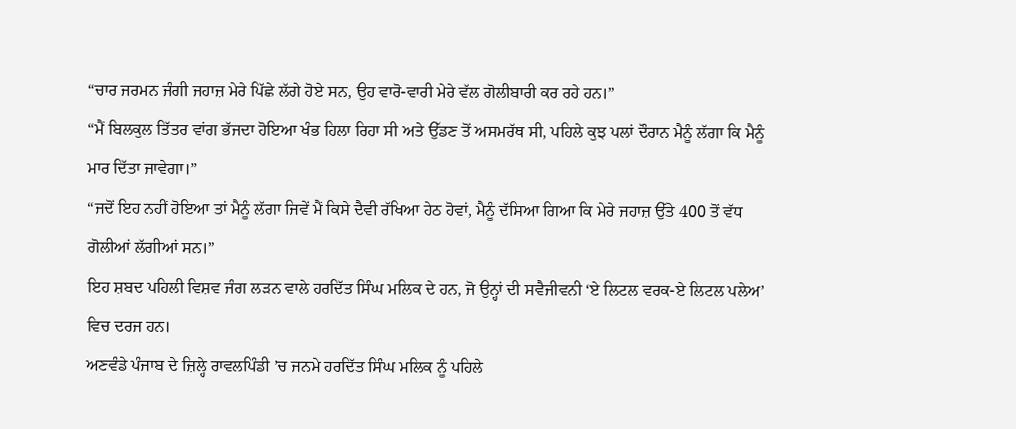“ਚਾਰ ਜਰਮਨ ਜੰਗੀ ਜਹਾਜ਼ ਮੇਰੇ ਪਿੱਛੇ ਲੱਗੇ ਹੋਏ ਸਨ, ਉਹ ਵਾਰੋ-ਵਾਰੀ ਮੇਰੇ ਵੱਲ ਗੋਲੀਬਾਰੀ ਕਰ ਰਹੇ ਹਨ।”
“ਮੈਂ ਬਿਲਕੁਲ ਤਿੱਤਰ ਵਾਂਗ ਭੱਜਦਾ ਹੋਇਆ ਖੰਭ ਹਿਲਾ ਰਿਹਾ ਸੀ ਅਤੇ ਉੱਡਣ ਤੋਂ ਅਸਮਰੱਥ ਸੀ, ਪਹਿਲੇ ਕੁਝ ਪਲਾਂ ਦੌਰਾਨ ਮੈਨੂੰ ਲੱਗਾ ਕਿ ਮੈਨੂੰ ਮਾਰ ਦਿੱਤਾ ਜਾਵੇਗਾ।”
“ਜਦੋਂ ਇਹ ਨਹੀਂ ਹੋਇਆ ਤਾਂ ਮੈਨੂੰ ਲੱਗਾ ਜਿਵੇਂ ਮੈਂ ਕਿਸੇ ਦੈਵੀ ਰੱਖਿਆ ਹੇਠ ਹੋਵਾਂ, ਮੈਨੂੰ ਦੱਸਿਆ ਗਿਆ ਕਿ ਮੇਰੇ ਜਹਾਜ਼ ਉੱਤੇ 400 ਤੋਂ ਵੱਧ ਗੋਲੀਆਂ ਲੱਗੀਆਂ ਸਨ।”
ਇਹ ਸ਼ਬਦ ਪਹਿਲੀ ਵਿਸ਼ਵ ਜੰਗ ਲੜਨ ਵਾਲੇ ਹਰਦਿੱਤ ਸਿੰਘ ਮਲਿਕ ਦੇ ਹਨ, ਜੋ ਉਨ੍ਹਾਂ ਦੀ ਸਵੈਜੀਵਨੀ ‘ਏ ਲਿਟਲ ਵਰਕ-ਏ ਲਿਟਲ ਪਲੇਅ’ ਵਿਚ ਦਰਜ ਹਨ।
ਅਣਵੰਡੇ ਪੰਜਾਬ ਦੇ ਜ਼ਿਲ੍ਹੇ ਰਾਵਲਪਿੰਡੀ ’ਚ ਜਨਮੇ ਹਰਦਿੱਤ ਸਿੰਘ ਮਲਿਕ ਨੂੰ ਪਹਿਲੇ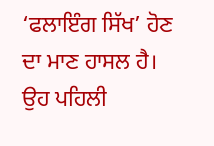‘ਫਲਾਇੰਗ ਸਿੱਖ’ ਹੋਣ ਦਾ ਮਾਣ ਹਾਸਲ ਹੈ।
ਉਹ ਪਹਿਲੀ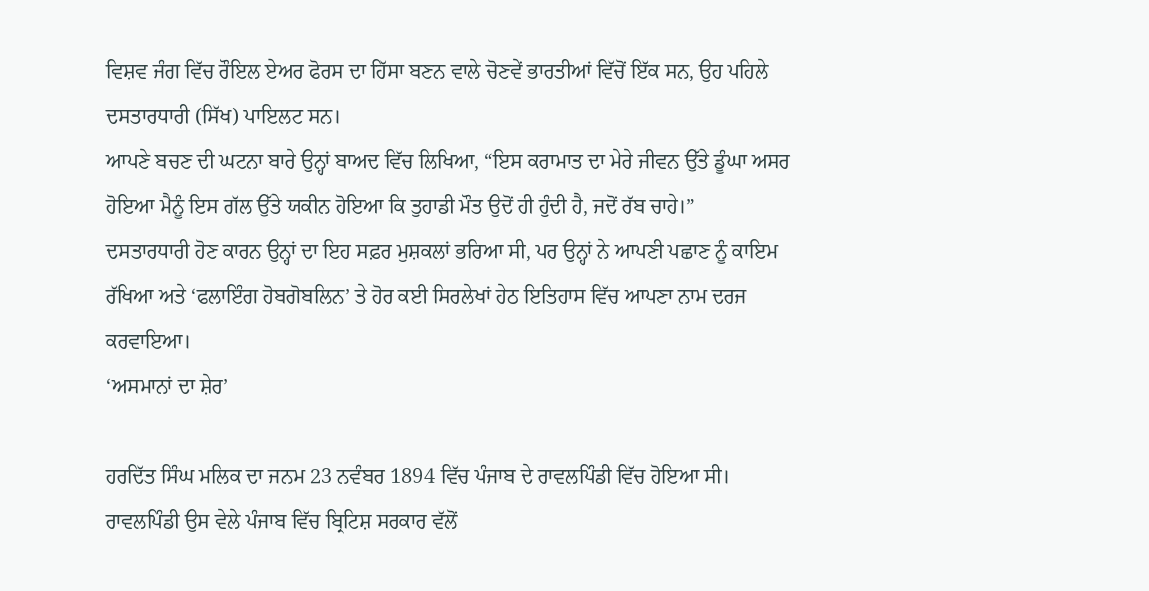ਵਿਸ਼ਵ ਜੰਗ ਵਿੱਚ ਰੌਇਲ ਏਅਰ ਫੋਰਸ ਦਾ ਹਿੱਸਾ ਬਣਨ ਵਾਲੇ ਚੋਣਵੇਂ ਭਾਰਤੀਆਂ ਵਿੱਚੋਂ ਇੱਕ ਸਨ, ਉਹ ਪਹਿਲੇ ਦਸਤਾਰਧਾਰੀ (ਸਿੱਖ) ਪਾਇਲਟ ਸਨ।
ਆਪਣੇ ਬਚਣ ਦੀ ਘਟਨਾ ਬਾਰੇ ਉਨ੍ਹਾਂ ਬਾਅਦ ਵਿੱਚ ਲਿਖਿਆ, “ਇਸ ਕਰਾਮਾਤ ਦਾ ਮੇਰੇ ਜੀਵਨ ਉੱਤੇ ਡੂੰਘਾ ਅਸਰ ਹੋਇਆ ਮੈਨੂੰ ਇਸ ਗੱਲ ਉੱਤੇ ਯਕੀਨ ਹੋਇਆ ਕਿ ਤੁਹਾਡੀ ਮੌਤ ਉਦੋਂ ਹੀ ਹੁੰਦੀ ਹੈ, ਜਦੋਂ ਰੱਬ ਚਾਹੇ।”
ਦਸਤਾਰਧਾਰੀ ਹੋਣ ਕਾਰਨ ਉਨ੍ਹਾਂ ਦਾ ਇਹ ਸਫ਼ਰ ਮੁਸ਼ਕਲਾਂ ਭਰਿਆ ਸੀ, ਪਰ ਉਨ੍ਹਾਂ ਨੇ ਆਪਣੀ ਪਛਾਣ ਨੂੰ ਕਾਇਮ ਰੱਖਿਆ ਅਤੇ ‘ਫਲਾਇੰਗ ਹੋਬਗੋਬਲਿਨ’ ਤੇ ਹੋਰ ਕਈ ਸਿਰਲੇਖਾਂ ਹੇਠ ਇਤਿਹਾਸ ਵਿੱਚ ਆਪਣਾ ਨਾਮ ਦਰਜ ਕਰਵਾਇਆ।
‘ਅਸਮਾਨਾਂ ਦਾ ਸ਼ੇਰ’

ਹਰਦਿੱਤ ਸਿੰਘ ਮਲਿਕ ਦਾ ਜਨਮ 23 ਨਵੰਬਰ 1894 ਵਿੱਚ ਪੰਜਾਬ ਦੇ ਰਾਵਲਪਿੰਡੀ ਵਿੱਚ ਹੋਇਆ ਸੀ।
ਰਾਵਲਪਿੰਡੀ ਉਸ ਵੇਲੇ ਪੰਜਾਬ ਵਿੱਚ ਬ੍ਰਿਟਿਸ਼ ਸਰਕਾਰ ਵੱਲੋਂ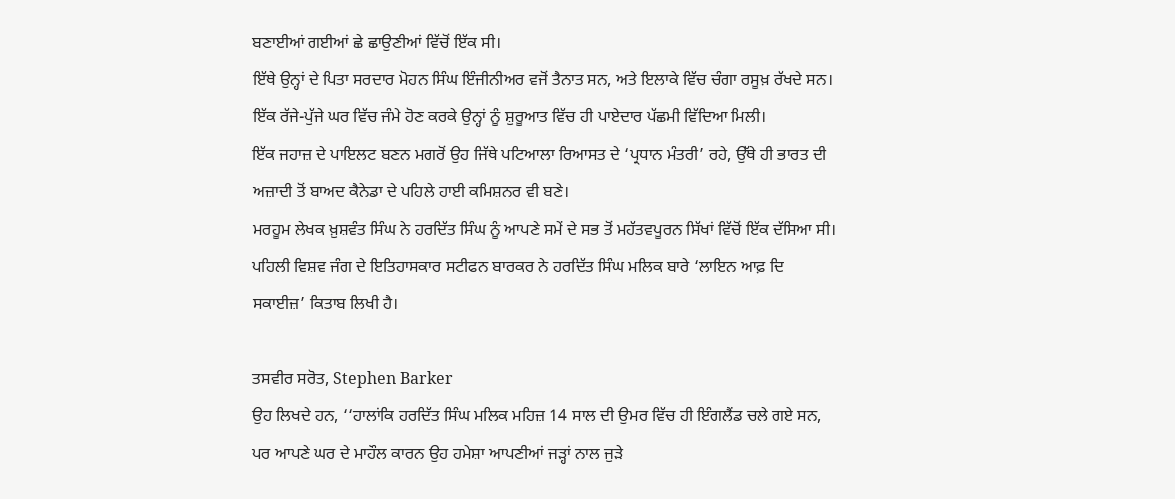ਬਣਾਈਆਂ ਗਈਆਂ ਛੇ ਛਾਉਣੀਆਂ ਵਿੱਚੋਂ ਇੱਕ ਸੀ।
ਇੱਥੇ ਉਨ੍ਹਾਂ ਦੇ ਪਿਤਾ ਸਰਦਾਰ ਮੋਹਨ ਸਿੰਘ ਇੰਜੀਨੀਅਰ ਵਜੋਂ ਤੈਨਾਤ ਸਨ, ਅਤੇ ਇਲਾਕੇ ਵਿੱਚ ਚੰਗਾ ਰਸੂਖ਼ ਰੱਖਦੇ ਸਨ।
ਇੱਕ ਰੱਜੇ-ਪੁੱਜੇ ਘਰ ਵਿੱਚ ਜੰਮੇ ਹੋਣ ਕਰਕੇ ਉਨ੍ਹਾਂ ਨੂੰ ਸ਼ੁਰੂਆਤ ਵਿੱਚ ਹੀ ਪਾਏਦਾਰ ਪੱਛਮੀ ਵਿੱਦਿਆ ਮਿਲੀ।
ਇੱਕ ਜਹਾਜ਼ ਦੇ ਪਾਇਲਟ ਬਣਨ ਮਗਰੋਂ ਉਹ ਜਿੱਥੇ ਪਟਿਆਲਾ ਰਿਆਸਤ ਦੇ ‘ਪ੍ਰਧਾਨ ਮੰਤਰੀ’ ਰਹੇ, ਉੱਥੇ ਹੀ ਭਾਰਤ ਦੀ ਅਜ਼ਾਦੀ ਤੋਂ ਬਾਅਦ ਕੈਨੇਡਾ ਦੇ ਪਹਿਲੇ ਹਾਈ ਕਮਿਸ਼ਨਰ ਵੀ ਬਣੇ।
ਮਰਹੂਮ ਲੇਖਕ ਖ਼ੁਸ਼ਵੰਤ ਸਿੰਘ ਨੇ ਹਰਦਿੱਤ ਸਿੰਘ ਨੂੰ ਆਪਣੇ ਸਮੇਂ ਦੇ ਸਭ ਤੋਂ ਮਹੱਤਵਪੂਰਨ ਸਿੱਖਾਂ ਵਿੱਚੋਂ ਇੱਕ ਦੱਸਿਆ ਸੀ।
ਪਹਿਲੀ ਵਿਸ਼ਵ ਜੰਗ ਦੇ ਇਤਿਹਾਸਕਾਰ ਸਟੀਫਨ ਬਾਰਕਰ ਨੇ ਹਰਦਿੱਤ ਸਿੰਘ ਮਲਿਕ ਬਾਰੇ ‘ਲਾਇਨ ਆਫ਼ ਦਿ ਸਕਾਈਜ਼’ ਕਿਤਾਬ ਲਿਖੀ ਹੈ।

ਤਸਵੀਰ ਸਰੋਤ, Stephen Barker
ਉਹ ਲਿਖਦੇ ਹਨ, ‘‘ਹਾਲਾਂਕਿ ਹਰਦਿੱਤ ਸਿੰਘ ਮਲਿਕ ਮਹਿਜ਼ 14 ਸਾਲ ਦੀ ਉਮਰ ਵਿੱਚ ਹੀ ਇੰਗਲੈਂਡ ਚਲੇ ਗਏ ਸਨ, ਪਰ ਆਪਣੇ ਘਰ ਦੇ ਮਾਹੌਲ ਕਾਰਨ ਉਹ ਹਮੇਸ਼ਾ ਆਪਣੀਆਂ ਜੜ੍ਹਾਂ ਨਾਲ ਜੁੜੇ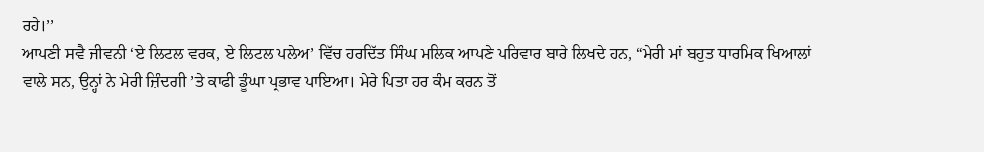ਰਹੇ।’’
ਆਪਣੀ ਸਵੈ ਜੀਵਨੀ ‘ਏ ਲਿਟਲ ਵਰਕ, ਏ ਲਿਟਲ ਪਲੇਅ’ ਵਿੱਚ ਹਰਦਿੱਤ ਸਿੰਘ ਮਲਿਕ ਆਪਣੇ ਪਰਿਵਾਰ ਬਾਰੇ ਲਿਖਦੇ ਹਨ, “ਮੇਰੀ ਮਾਂ ਬਹੁਤ ਧਾਰਮਿਕ ਖਿਆਲਾਂ ਵਾਲੇ ਸਨ, ਉਨ੍ਹਾਂ ਨੇ ਮੇਰੀ ਜ਼ਿੰਦਗੀ ’ਤੇ ਕਾਫੀ ਡੂੰਘਾ ਪ੍ਰਭਾਵ ਪਾਇਆ। ਮੇਰੇ ਪਿਤਾ ਹਰ ਕੰਮ ਕਰਨ ਤੋਂ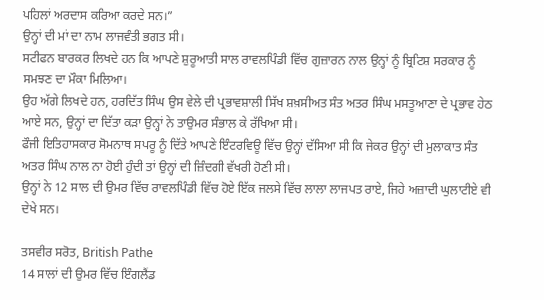ਪਹਿਲਾਂ ਅਰਦਾਸ ਕਰਿਆ ਕਰਦੇ ਸਨ।”
ਉਨ੍ਹਾਂ ਦੀ ਮਾਂ ਦਾ ਨਾਮ ਲਾਜਵੰਤੀ ਭਗਤ ਸੀ।
ਸਟੀਫਨ ਬਾਰਕਰ ਲਿਖਦੇ ਹਨ ਕਿ ਆਪਣੇ ਸ਼ੁਰੂਆਤੀ ਸਾਲ ਰਾਵਲਪਿੰਡੀ ਵਿੱਚ ਗੁਜ਼ਾਰਨ ਨਾਲ ਉਨ੍ਹਾਂ ਨੂੰ ਬ੍ਰਿਟਿਸ਼ ਸਰਕਾਰ ਨੂੰ ਸਮਝਣ ਦਾ ਮੌਕਾ ਮਿਲਿਆ।
ਉਹ ਅੱਗੇ ਲਿਖਦੇ ਹਨ, ਹਰਦਿੱਤ ਸਿੰਘ ਉਸ ਵੇਲੇ ਦੀ ਪ੍ਰਭਾਵਸ਼ਾਲੀ ਸਿੱਖ ਸ਼ਖ਼ਸੀਅਤ ਸੰਤ ਅਤਰ ਸਿੰਘ ਮਸਤੂਆਣਾ ਦੇ ਪ੍ਰਭਾਵ ਹੇਠ ਆਏ ਸਨ, ਉਨ੍ਹਾਂ ਦਾ ਦਿੱਤਾ ਕੜਾ ਉਨ੍ਹਾਂ ਨੇ ਤਾਉਮਰ ਸੰਭਾਲ ਕੇ ਰੱਖਿਆ ਸੀ।
ਫੌਜੀ ਇਤਿਹਾਸਕਾਰ ਸੋਮਨਾਥ ਸਪਰੂ ਨੂੰ ਦਿੱਤੇ ਆਪਣੇ ਇੰਟਰਵਿਊ ਵਿੱਚ ਉਨ੍ਹਾਂ ਦੱਸਿਆ ਸੀ ਕਿ ਜੇਕਰ ਉਨ੍ਹਾਂ ਦੀ ਮੁਲਾਕਾਤ ਸੰਤ ਅਤਰ ਸਿੰਘ ਨਾਲ ਨਾ ਹੋਈ ਹੁੰਦੀ ਤਾਂ ਉਨ੍ਹਾਂ ਦੀ ਜ਼ਿੰਦਗੀ ਵੱਖਰੀ ਹੋਣੀ ਸੀ।
ਉਨ੍ਹਾਂ ਨੇ 12 ਸਾਲ ਦੀ ਉਮਰ ਵਿੱਚ ਰਾਵਲਪਿੰਡੀ ਵਿੱਚ ਹੋਏ ਇੱਕ ਜਲਸੇ ਵਿੱਚ ਲਾਲਾ ਲਾਜਪਤ ਰਾਏ, ਜਿਹੇ ਅਜ਼ਾਦੀ ਘੁਲਾਟੀਏ ਵੀ ਦੇਖੇ ਸਨ।

ਤਸਵੀਰ ਸਰੋਤ, British Pathe
14 ਸਾਲਾਂ ਦੀ ਉਮਰ ਵਿੱਚ ਇੰਗਲੈਂਡ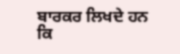ਬਾਰਕਰ ਲਿਖਦੇ ਹਨ ਕਿ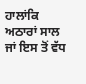ਹਾਲਾਂਕਿ ਅਠਾਰਾਂ ਸਾਲ ਜਾਂ ਇਸ ਤੋਂ ਵੱਧ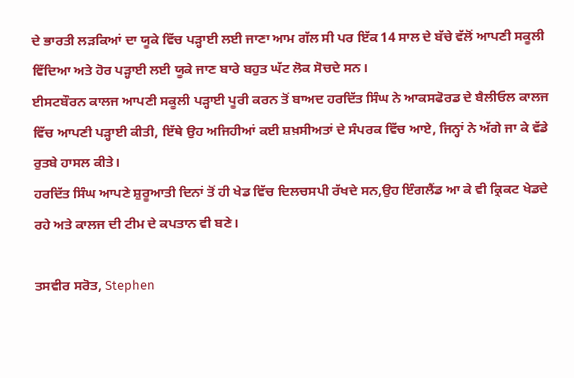ਦੇ ਭਾਰਤੀ ਲੜਕਿਆਂ ਦਾ ਯੂਕੇ ਵਿੱਚ ਪੜ੍ਹਾਈ ਲਈ ਜਾਣਾ ਆਮ ਗੱਲ ਸੀ ਪਰ ਇੱਕ 14 ਸਾਲ ਦੇ ਬੱਚੇ ਵੱਲੋਂ ਆਪਣੀ ਸਕੂਲੀ ਵਿੱਦਿਆ ਅਤੇ ਹੋਰ ਪੜ੍ਹਾਈ ਲਈ ਯੂਕੇ ਜਾਣ ਬਾਰੇ ਬਹੁਤ ਘੱਟ ਲੋਕ ਸੋਚਦੇ ਸਨ।
ਈਸਟਬੌਰਨ ਕਾਲਜ ਆਪਣੀ ਸਕੂਲੀ ਪੜ੍ਹਾਈ ਪੂਰੀ ਕਰਨ ਤੋਂ ਬਾਅਦ ਹਰਦਿੱਤ ਸਿੰਘ ਨੇ ਆਕਸਫੋਰਡ ਦੇ ਬੈਲੀਓਲ ਕਾਲਜ ਵਿੱਚ ਆਪਣੀ ਪੜ੍ਹਾਈ ਕੀਤੀ, ਇੱਥੇ ਉਹ ਅਜਿਹੀਆਂ ਕਈ ਸ਼ਖ਼ਸੀਅਤਾਂ ਦੇ ਸੰਪਰਕ ਵਿੱਚ ਆਏ, ਜਿਨ੍ਹਾਂ ਨੇ ਅੱਗੇ ਜਾ ਕੇ ਵੱਡੇ ਰੁਤਬੇ ਹਾਸਲ ਕੀਤੇ।
ਹਰਦਿੱਤ ਸਿੰਘ ਆਪਣੇ ਸ਼ੁਰੂਆਤੀ ਦਿਨਾਂ ਤੋਂ ਹੀ ਖੇਡ ਵਿੱਚ ਦਿਲਚਸਪੀ ਰੱਖਦੇ ਸਨ,ਉਹ ਇੰਗਲੈਂਡ ਆ ਕੇ ਵੀ ਕ੍ਰਿਕਟ ਖੇਡਦੇ ਰਹੇ ਅਤੇ ਕਾਲਜ ਦੀ ਟੀਮ ਦੇ ਕਪਤਾਨ ਵੀ ਬਣੇ।

ਤਸਵੀਰ ਸਰੋਤ, Stephen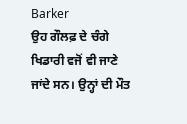Barker
ਉਹ ਗੌਲਫ਼ ਦੇ ਚੰਗੇ ਖਿਡਾਰੀ ਵਜੋਂ ਵੀ ਜਾਣੇ ਜਾਂਦੇ ਸਨ। ਉਨ੍ਹਾਂ ਦੀ ਮੌਤ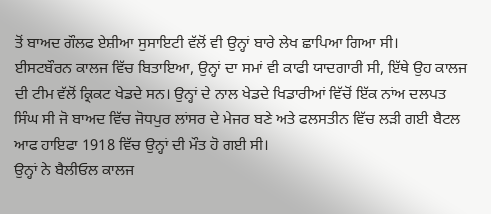ਤੋਂ ਬਾਅਦ ਗੌਲਫ ਏਸ਼ੀਆ ਸੁਸਾਇਟੀ ਵੱਲੋਂ ਵੀ ਉਨ੍ਹਾਂ ਬਾਰੇ ਲੇਖ ਛਾਪਿਆ ਗਿਆ ਸੀ।
ਈਸਟਬੌਰਨ ਕਾਲਜ ਵਿੱਚ ਬਿਤਾਇਆ, ਉਨ੍ਹਾਂ ਦਾ ਸਮਾਂ ਵੀ ਕਾਫੀ ਯਾਦਗਾਰੀ ਸੀ, ਇੱਥੇ ਉਹ ਕਾਲਜ ਦੀ ਟੀਮ ਵੱਲੋਂ ਕ੍ਰਿਕਟ ਖੇਡਦੇ ਸਨ। ਉਨ੍ਹਾਂ ਦੇ ਨਾਲ ਖੇਡਦੇ ਖਿਡਾਰੀਆਂ ਵਿੱਚੋਂ ਇੱਕ ਨਾਂਅ ਦਲਪਤ ਸਿੰਘ ਸੀ ਜੋ ਬਾਅਦ ਵਿੱਚ ਜੋਧਪੁਰ ਲਾਂਸਰ ਦੇ ਮੇਜਰ ਬਣੇ ਅਤੇ ਫਲਸਤੀਨ ਵਿੱਚ ਲੜੀ ਗਈ ਬੈਟਲ ਆਫ ਹਾਇਫਾ 1918 ਵਿੱਚ ਉਨ੍ਹਾਂ ਦੀ ਮੌਤ ਹੋ ਗਈ ਸੀ।
ਉਨ੍ਹਾਂ ਨੇ ਬੈਲੀਓਲ ਕਾਲਜ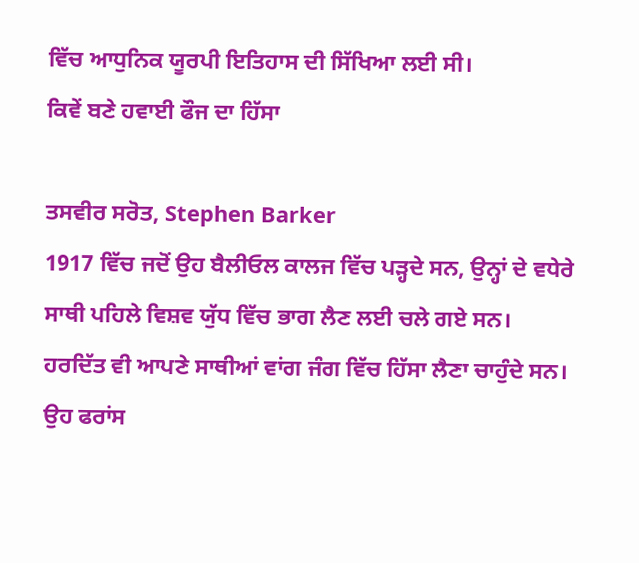ਵਿੱਚ ਆਧੁਨਿਕ ਯੂਰਪੀ ਇਤਿਹਾਸ ਦੀ ਸਿੱਖਿਆ ਲਈ ਸੀ।
ਕਿਵੇਂ ਬਣੇ ਹਵਾਈ ਫੌਜ ਦਾ ਹਿੱਸਾ

ਤਸਵੀਰ ਸਰੋਤ, Stephen Barker
1917 ਵਿੱਚ ਜਦੋਂ ਉਹ ਬੈਲੀਓਲ ਕਾਲਜ ਵਿੱਚ ਪੜ੍ਹਦੇ ਸਨ, ਉਨ੍ਹਾਂ ਦੇ ਵਧੇਰੇ ਸਾਥੀ ਪਹਿਲੇ ਵਿਸ਼ਵ ਯੁੱਧ ਵਿੱਚ ਭਾਗ ਲੈਣ ਲਈ ਚਲੇ ਗਏ ਸਨ।
ਹਰਦਿੱਤ ਵੀ ਆਪਣੇ ਸਾਥੀਆਂ ਵਾਂਗ ਜੰਗ ਵਿੱਚ ਹਿੱਸਾ ਲੈਣਾ ਚਾਹੁੰਦੇ ਸਨ।
ਉਹ ਫਰਾਂਸ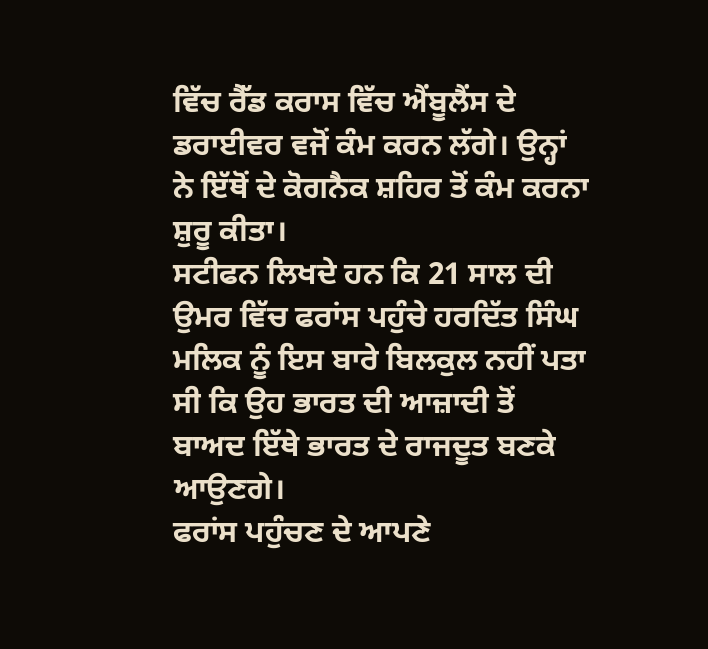ਵਿੱਚ ਰੈੱਡ ਕਰਾਸ ਵਿੱਚ ਐਂਬੂਲੈਂਸ ਦੇ ਡਰਾਈਵਰ ਵਜੋਂ ਕੰਮ ਕਰਨ ਲੱਗੇ। ਉਨ੍ਹਾਂ ਨੇ ਇੱਥੋਂ ਦੇ ਕੋਗਨੈਕ ਸ਼ਹਿਰ ਤੋਂ ਕੰਮ ਕਰਨਾ ਸ਼ੁਰੂ ਕੀਤਾ।
ਸਟੀਫਨ ਲਿਖਦੇ ਹਨ ਕਿ 21 ਸਾਲ ਦੀ ਉਮਰ ਵਿੱਚ ਫਰਾਂਸ ਪਹੁੰਚੇ ਹਰਦਿੱਤ ਸਿੰਘ ਮਲਿਕ ਨੂੰ ਇਸ ਬਾਰੇ ਬਿਲਕੁਲ ਨਹੀਂ ਪਤਾ ਸੀ ਕਿ ਉਹ ਭਾਰਤ ਦੀ ਆਜ਼ਾਦੀ ਤੋਂ ਬਾਅਦ ਇੱਥੇ ਭਾਰਤ ਦੇ ਰਾਜਦੂਤ ਬਣਕੇ ਆਉਣਗੇ।
ਫਰਾਂਸ ਪਹੁੰਚਣ ਦੇ ਆਪਣੇ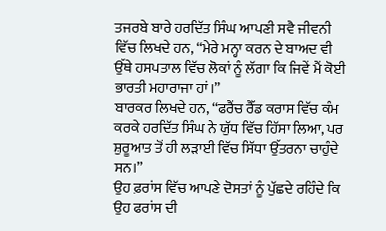ਤਜਰਬੇ ਬਾਰੇ ਹਰਦਿੱਤ ਸਿੰਘ ਆਪਣੀ ਸਵੈ ਜੀਵਨੀ ਵਿੱਚ ਲਿਖਦੇ ਹਨ, “ਮੇਰੇ ਮਨ੍ਹਾ ਕਰਨ ਦੇ ਬਾਅਦ ਵੀ ਉੱਥੇ ਹਸਪਤਾਲ ਵਿੱਚ ਲੋਕਾਂ ਨੂੰ ਲੱਗਾ ਕਿ ਜਿਵੇਂ ਮੈਂ ਕੋਈ ਭਾਰਤੀ ਮਹਾਰਾਜਾ ਹਾਂ।”
ਬਾਰਕਰ ਲਿਖਦੇ ਹਨ, ‘‘ਫਰੈਂਚ ਰੈੱਡ ਕਰਾਸ ਵਿੱਚ ਕੰਮ ਕਰਕੇ ਹਰਦਿੱਤ ਸਿੰਘ ਨੇ ਯੁੱਧ ਵਿੱਚ ਹਿੱਸਾ ਲਿਆ, ਪਰ ਸ਼ੁਰੂਆਤ ਤੋਂ ਹੀ ਲੜਾਈ ਵਿੱਚ ਸਿੱਧਾ ਉੱਤਰਨਾ ਚਾਹੁੰਦੇ ਸਨ।’’
ਉਹ ਫ਼ਰਾਂਸ ਵਿੱਚ ਆਪਣੇ ਦੋਸਤਾਂ ਨੂੰ ਪੁੱਛਦੇ ਰਹਿੰਦੇ ਕਿ ਉਹ ਫਰਾਂਸ ਦੀ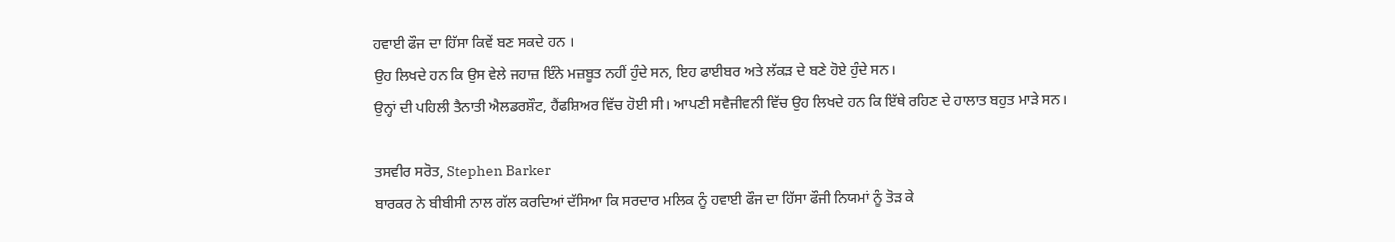ਹਵਾਈ ਫੌਜ ਦਾ ਹਿੱਸਾ ਕਿਵੇਂ ਬਣ ਸਕਦੇ ਹਨ ।
ਉਹ ਲਿਖਦੇ ਹਨ ਕਿ ਉਸ ਵੇਲੇ ਜਹਾਜ਼ ਇੰਨੇ ਮਜ਼ਬੂਤ ਨਹੀਂ ਹੁੰਦੇ ਸਨ, ਇਹ ਫਾਈਬਰ ਅਤੇ ਲੱਕੜ ਦੇ ਬਣੇ ਹੋਏ ਹੁੰਦੇ ਸਨ।
ਉਨ੍ਹਾਂ ਦੀ ਪਹਿਲੀ ਤੈਨਾਤੀ ਐਲਡਰਸ਼ੌਟ, ਹੈਂਫਸ਼ਿਅਰ ਵਿੱਚ ਹੋਈ ਸੀ। ਆਪਣੀ ਸਵੈਜੀਵਨੀ ਵਿੱਚ ਉਹ ਲਿਖਦੇ ਹਨ ਕਿ ਇੱਥੇ ਰਹਿਣ ਦੇ ਹਾਲਾਤ ਬਹੁਤ ਮਾੜੇ ਸਨ।

ਤਸਵੀਰ ਸਰੋਤ, Stephen Barker
ਬਾਰਕਰ ਨੇ ਬੀਬੀਸੀ ਨਾਲ ਗੱਲ ਕਰਦਿਆਂ ਦੱਸਿਆ ਕਿ ਸਰਦਾਰ ਮਲਿਕ ਨੂੰ ਹਵਾਈ ਫੌਜ ਦਾ ਹਿੱਸਾ ਫੌਜੀ ਨਿਯਮਾਂ ਨੂੰ ਤੋੜ ਕੇ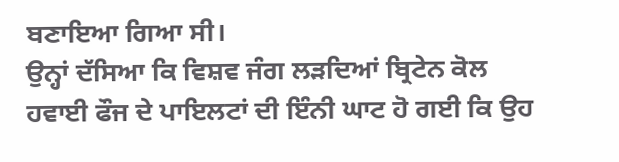ਬਣਾਇਆ ਗਿਆ ਸੀ।
ਉਨ੍ਹਾਂ ਦੱਸਿਆ ਕਿ ਵਿਸ਼ਵ ਜੰਗ ਲੜਦਿਆਂ ਬ੍ਰਿਟੇਨ ਕੋਲ ਹਵਾਈ ਫੌਜ ਦੇ ਪਾਇਲਟਾਂ ਦੀ ਇੰਨੀ ਘਾਟ ਹੋ ਗਈ ਕਿ ਉਹ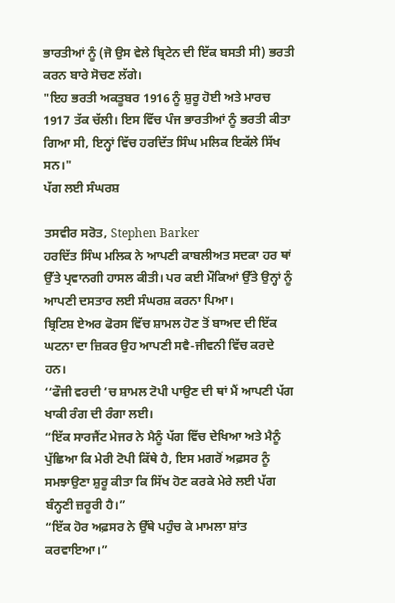ਭਾਰਤੀਆਂ ਨੂੰ (ਜੋ ਉਸ ਵੇਲੇ ਬ੍ਰਿਟੇਨ ਦੀ ਇੱਕ ਬਸਤੀ ਸੀ) ਭਰਤੀ ਕਰਨ ਬਾਰੇ ਸੋਚਣ ਲੱਗੇ।
"ਇਹ ਭਰਤੀ ਅਕਤੂਬਰ 1916 ਨੂੰ ਸ਼ੁਰੂ ਹੋਈ ਅਤੇ ਮਾਰਚ 1917 ਤੱਕ ਚੱਲੀ। ਇਸ ਵਿੱਚ ਪੰਜ ਭਾਰਤੀਆਂ ਨੂੰ ਭਰਤੀ ਕੀਤਾ ਗਿਆ ਸੀ, ਇਨ੍ਹਾਂ ਵਿੱਚ ਹਰਦਿੱਤ ਸਿੰਘ ਮਲਿਕ ਇਕੱਲੇ ਸਿੱਖ ਸਨ।"
ਪੱਗ ਲਈ ਸੰਘਰਸ਼

ਤਸਵੀਰ ਸਰੋਤ, Stephen Barker
ਹਰਦਿੱਤ ਸਿੰਘ ਮਲਿਕ ਨੇ ਆਪਣੀ ਕਾਬਲੀਅਤ ਸਦਕਾ ਹਰ ਥਾਂ ਉੱਤੇ ਪ੍ਰਵਾਨਗੀ ਹਾਸਲ ਕੀਤੀ। ਪਰ ਕਈ ਮੌਕਿਆਂ ਉੱਤੇ ਉਨ੍ਹਾਂ ਨੂੰ ਆਪਣੀ ਦਸਤਾਰ ਲਈ ਸੰਘਰਸ਼ ਕਰਨਾ ਪਿਆ।
ਬ੍ਰਿਟਿਸ਼ ਏਅਰ ਫੋਰਸ ਵਿੱਚ ਸ਼ਾਮਲ ਹੋਣ ਤੋਂ ਬਾਅਦ ਦੀ ਇੱਕ ਘਟਨਾ ਦਾ ਜ਼ਿਕਰ ਉਹ ਆਪਣੀ ਸਵੈ-ਜੀਵਨੀ ਵਿੱਚ ਕਰਦੇ ਹਨ।
‘‘ਫੌਜੀ ਵਰਦੀ ’ਚ ਸ਼ਾਮਲ ਟੋਪੀ ਪਾਉਣ ਦੀ ਥਾਂ ਮੈਂ ਆਪਣੀ ਪੱਗ ਖਾਕੀ ਰੰਗ ਦੀ ਰੰਗਾ ਲਈ।
“ਇੱਕ ਸਾਰਜੈਂਟ ਮੇਜਰ ਨੇ ਮੈਨੂੰ ਪੱਗ ਵਿੱਚ ਦੇਖਿਆ ਅਤੇ ਮੈਨੂੰ ਪੁੱਛਿਆ ਕਿ ਮੇਰੀ ਟੋਪੀ ਕਿੱਥੇ ਹੈ, ਇਸ ਮਗਰੋਂ ਅਫ਼ਸਰ ਨੂੰ ਸਮਝਾਉਣਾ ਸ਼ੁਰੂ ਕੀਤਾ ਕਿ ਸਿੱਖ ਹੋਣ ਕਰਕੇ ਮੇਰੇ ਲਈ ਪੱਗ ਬੰਨ੍ਹਣੀ ਜ਼ਰੂਰੀ ਹੈ।”
“ਇੱਕ ਹੋਰ ਅਫ਼ਸਰ ਨੇ ਉੱਥੇ ਪਹੁੰਚ ਕੇ ਮਾਮਲਾ ਸ਼ਾਂਤ ਕਰਵਾਇਆ।”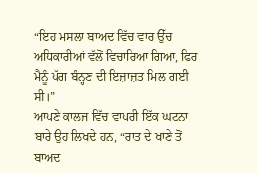“ਇਹ ਮਸਲਾ ਬਾਅਦ ਵਿੱਚ ਵਾਰ ਉੱਚ ਅਧਿਕਾਰੀਆਂ ਵੱਲੋਂ ਵਿਚਾਰਿਆ ਗਿਆ, ਫਿਰ ਮੈਨੂੰ ਪੱਗ ਬੰਨ੍ਹਣ ਦੀ ਇਜ਼ਾਜ਼ਤ ਮਿਲ ਗਈ ਸੀ।”
ਆਪਣੇ ਕਾਲਜ ਵਿੱਚ ਵਾਪਰੀ ਇੱਕ ਘਟਨਾ ਬਾਰੇ ਉਹ ਲਿਖਦੇ ਹਨ, “ਰਾਤ ਦੇ ਖਾਣੇ ਤੋਂ ਬਾਅਦ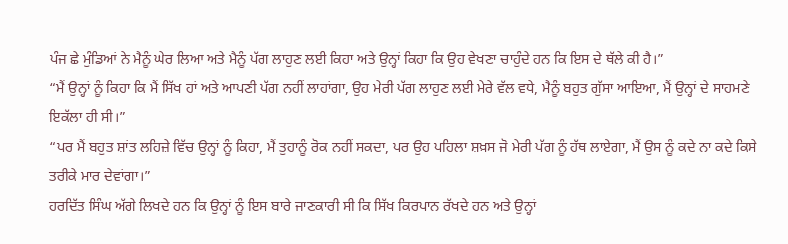ਪੰਜ ਛੇ ਮੁੰਡਿਆਂ ਨੇ ਮੈਨੂੰ ਘੇਰ ਲਿਆ ਅਤੇ ਮੈਨੂੰ ਪੱਗ ਲਾਹੁਣ ਲਈ ਕਿਹਾ ਅਤੇ ਉਨ੍ਹਾਂ ਕਿਹਾ ਕਿ ਉਹ ਵੇਖਣਾ ਚਾਹੁੰਦੇ ਹਨ ਕਿ ਇਸ ਦੇ ਥੱਲੇ ਕੀ ਹੈ।”
“ਮੈਂ ਉਨ੍ਹਾਂ ਨੂੰ ਕਿਹਾ ਕਿ ਮੈਂ ਸਿੱਖ ਹਾਂ ਅਤੇ ਆਪਣੀ ਪੱਗ ਨਹੀਂ ਲਾਹਾਂਗਾ, ਉਹ ਮੇਰੀ ਪੱਗ ਲਾਹੁਣ ਲਈ ਮੇਰੇ ਵੱਲ ਵਧੇ, ਮੈਨੂੰ ਬਹੁਤ ਗੁੱਸਾ ਆਇਆ, ਮੈਂ ਉਨ੍ਹਾਂ ਦੇ ਸਾਹਮਣੇ ਇਕੱਲਾ ਹੀ ਸੀ।”
“ਪਰ ਮੈਂ ਬਹੁਤ ਸ਼ਾਂਤ ਲਹਿਜ਼ੇ ਵਿੱਚ ਉਨ੍ਹਾਂ ਨੂੰ ਕਿਹਾ, ਮੈਂ ਤੁਹਾਨੂੰ ਰੋਕ ਨਹੀਂ ਸਕਦਾ, ਪਰ ਉਹ ਪਹਿਲਾ ਸ਼ਖ਼ਸ ਜੋ ਮੇਰੀ ਪੱਗ ਨੂੰ ਹੱਥ ਲਾਏਗਾ, ਮੈਂ ਉਸ ਨੂੰ ਕਦੇ ਨਾ ਕਦੇ ਕਿਸੇ ਤਰੀਕੇ ਮਾਰ ਦੇਵਾਂਗਾ।”
ਹਰਦਿੱਤ ਸਿੰਘ ਅੱਗੇ ਲਿਖਦੇ ਹਨ ਕਿ ਉਨ੍ਹਾਂ ਨੂੰ ਇਸ ਬਾਰੇ ਜਾਣਕਾਰੀ ਸੀ ਕਿ ਸਿੱਖ ਕਿਰਪਾਨ ਰੱਖਦੇ ਹਨ ਅਤੇ ਉਨ੍ਹਾਂ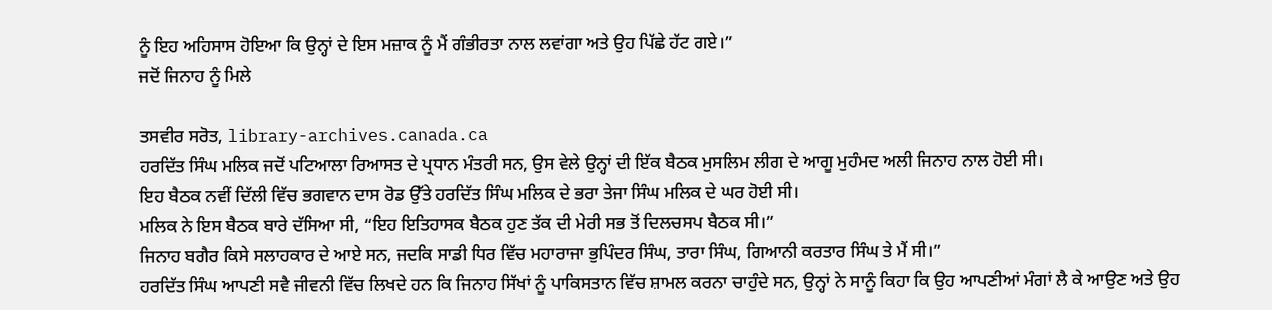ਨੂੰ ਇਹ ਅਹਿਸਾਸ ਹੋਇਆ ਕਿ ਉਨ੍ਹਾਂ ਦੇ ਇਸ ਮਜ਼ਾਕ ਨੂੰ ਮੈਂ ਗੰਭੀਰਤਾ ਨਾਲ ਲਵਾਂਗਾ ਅਤੇ ਉਹ ਪਿੱਛੇ ਹੱਟ ਗਏ।”
ਜਦੋਂ ਜਿਨਾਹ ਨੂੰ ਮਿਲੇ

ਤਸਵੀਰ ਸਰੋਤ, library-archives.canada.ca
ਹਰਦਿੱਤ ਸਿੰਘ ਮਲਿਕ ਜਦੋਂ ਪਟਿਆਲਾ ਰਿਆਸਤ ਦੇ ਪ੍ਰਧਾਨ ਮੰਤਰੀ ਸਨ, ਉਸ ਵੇਲੇ ਉਨ੍ਹਾਂ ਦੀ ਇੱਕ ਬੈਠਕ ਮੁਸਲਿਮ ਲੀਗ ਦੇ ਆਗੂ ਮੁਹੰਮਦ ਅਲੀ ਜਿਨਾਹ ਨਾਲ ਹੋਈ ਸੀ।
ਇਹ ਬੈਠਕ ਨਵੀਂ ਦਿੱਲੀ ਵਿੱਚ ਭਗਵਾਨ ਦਾਸ ਰੋਡ ਉੱਤੇ ਹਰਦਿੱਤ ਸਿੰਘ ਮਲਿਕ ਦੇ ਭਰਾ ਤੇਜਾ ਸਿੰਘ ਮਲਿਕ ਦੇ ਘਰ ਹੋਈ ਸੀ।
ਮਲਿਕ ਨੇ ਇਸ ਬੈਠਕ ਬਾਰੇ ਦੱਸਿਆ ਸੀ, “ਇਹ ਇਤਿਹਾਸਕ ਬੈਠਕ ਹੁਣ ਤੱਕ ਦੀ ਮੇਰੀ ਸਭ ਤੋਂ ਦਿਲਚਸਪ ਬੈਠਕ ਸੀ।”
ਜਿਨਾਹ ਬਗੈਰ ਕਿਸੇ ਸਲਾਹਕਾਰ ਦੇ ਆਏ ਸਨ, ਜਦਕਿ ਸਾਡੀ ਧਿਰ ਵਿੱਚ ਮਹਾਰਾਜਾ ਭੁਪਿੰਦਰ ਸਿੰਘ, ਤਾਰਾ ਸਿੰਘ, ਗਿਆਨੀ ਕਰਤਾਰ ਸਿੰਘ ਤੇ ਮੈਂ ਸੀ।”
ਹਰਦਿੱਤ ਸਿੰਘ ਆਪਣੀ ਸਵੈ ਜੀਵਨੀ ਵਿੱਚ ਲਿਖਦੇ ਹਨ ਕਿ ਜਿਨਾਹ ਸਿੱਖਾਂ ਨੂੰ ਪਾਕਿਸਤਾਨ ਵਿੱਚ ਸ਼ਾਮਲ ਕਰਨਾ ਚਾਹੁੰਦੇ ਸਨ, ਉਨ੍ਹਾਂ ਨੇ ਸਾਨੂੰ ਕਿਹਾ ਕਿ ਉਹ ਆਪਣੀਆਂ ਮੰਗਾਂ ਲੈ ਕੇ ਆਉਣ ਅਤੇ ਉਹ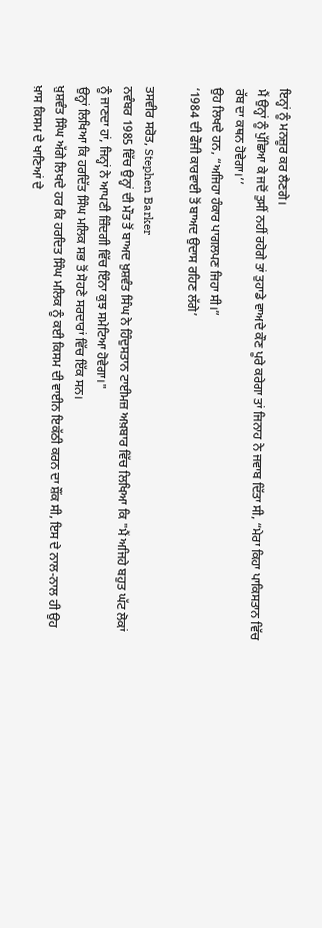ਇਨ੍ਹਾਂ ਨੂੰ ਮਨਜ਼ੂਰ ਕਰ ਲੈਣਗੇ।
ਮੈਂ ਉਨ੍ਹਾਂ ਨੂੰ ਪੁੱਛਿਆ ਕੇ ਜਦੋਂ ਤੁਸੀਂ ਨਹੀਂ ਰਹੋਗੇ ਤਾਂ ਤੁਹਾਡੇ ਵਾਅਦੇ ਕੌਣ ਪੂਰੇ ਕਰੇਗਾ ਤਾਂ ਜਿਨਾਹ ਨੇ ਜਵਾਬ ਦਿੱਤਾ ਸੀ, “ਮੇਰਾ ਕਿਹਾ ਪਾਕਿਸਤਾਨ ਵਿੱਚ ਰੱਬ ਦਾ ਕਥਨ ਹੋਵੇਗਾ।’’
ਉਹ ਲਿਖਦੇ ਹਨ, “ਅਜਿਹਾ ਹੰਕਾਰ ਪਾਗਲਪਣ ਜਿਹਾ ਸੀ।”
‘1984 ਦੀ ਫੌਜੀ ਕਾਰਵਾਈ ਤੋਂ ਬਾਅਦ ਉਦਾਸ ਰਹਿਣ ਲੱਗੇ’

ਤਸਵੀਰ ਸਰੋਤ, Stephen Barker
ਨਵੰਬਰ 1985 ਵਿੱਚ ਉਨ੍ਹਾਂ ਦੀ ਮੌਤ ਤੋਂ ਬਾਅਦ ਖ਼ੁਸ਼ਵੰਤ ਸਿੰਘ ਨੇ ਹਿੰਦੁਸਤਾਨ ਟਾਈਮਜ਼ ਅਖ਼ਬਾਰ ਵਿੱਚ ਲਿਖਿਆ ਕਿ "ਮੈਂ ਅਜਿਹੇ ਬਹੁਤ ਘੱਟ ਲੋਕਾਂ ਨੂੰ ਜਾਣਦਾ ਹਾਂ, ਜਿਨ੍ਹਾਂ ਨੇ ਆਪਣੀ ਜ਼ਿੰਦਗੀ ਵਿੱਚ ਇੰਨਾ ਕੁਝ ਸਮੇਟਿਆ ਹੋਵੇਗਾ।"
ਉਨ੍ਹਾਂ ਲਿਖਿਆ ਕਿ ਹਰਦਿੱਤ ਸਿੰਘ ਮਲਿਕ ਸਭ ਤੋਂ ਸੋਹਣੇ ਸਰਦਾਰਾਂ ਵਿੱਚ ਇੱਕ ਸਨ।
ਖ਼ੁਸ਼ਵੰਤ ਸਿੰਘ ਅੱਗੇ ਲਿਖਦੇ ਹਰ ਕਿ ਹਰਦਿਤ ਸਿੰਘ ਮਲਿਕ ਨੂੰ ਕਈ ਕਿਸਮ ਦੀ ਵਾਈਨ ਇਕੱਠੀ ਕਰਨ ਦਾ ਸ਼ੌਂਕ ਸੀ, ਇਸ ਦੇ ਨਾਲ-ਨਾਲ ਹੀ ਉਹ ਖ਼ਾਸ ਕਿਸਮ ਦੇ ਖਾਣਿਆਂ ਦੇ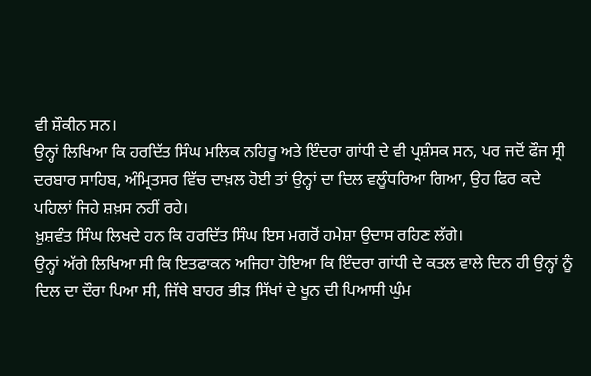ਵੀ ਸ਼ੌਕੀਨ ਸਨ।
ਉਨ੍ਹਾਂ ਲਿਖਿਆ ਕਿ ਹਰਦਿੱਤ ਸਿੰਘ ਮਲਿਕ ਨਹਿਰੂ ਅਤੇ ਇੰਦਰਾ ਗਾਂਧੀ ਦੇ ਵੀ ਪ੍ਰਸ਼ੰਸਕ ਸਨ, ਪਰ ਜਦੋਂ ਫੌਜ ਸ੍ਰੀ ਦਰਬਾਰ ਸਾਹਿਬ, ਅੰਮ੍ਰਿਤਸਰ ਵਿੱਚ ਦਾਖ਼ਲ ਹੋਈ ਤਾਂ ਉਨ੍ਹਾਂ ਦਾ ਦਿਲ ਵਲੂੰਧਰਿਆ ਗਿਆ, ਉਹ ਫਿਰ ਕਦੇ ਪਹਿਲਾਂ ਜਿਹੇ ਸ਼ਖ਼ਸ ਨਹੀਂ ਰਹੇ।
ਖ਼ੁਸ਼ਵੰਤ ਸਿੰਘ ਲਿਖਦੇ ਹਨ ਕਿ ਹਰਦਿੱਤ ਸਿੰਘ ਇਸ ਮਗਰੋਂ ਹਮੇਸ਼ਾ ਉਦਾਸ ਰਹਿਣ ਲੱਗੇ।
ਉਨ੍ਹਾਂ ਅੱਗੇ ਲਿਖਿਆ ਸੀ ਕਿ ਇਤਫਾਕਨ ਅਜਿਹਾ ਹੋਇਆ ਕਿ ਇੰਦਰਾ ਗਾਂਧੀ ਦੇ ਕਤਲ ਵਾਲੇ ਦਿਨ ਹੀ ਉਨ੍ਹਾਂ ਨੂੰ ਦਿਲ ਦਾ ਦੌਰਾ ਪਿਆ ਸੀ, ਜਿੱਥੇ ਬਾਹਰ ਭੀੜ ਸਿੱਖਾਂ ਦੇ ਖੂਨ ਦੀ ਪਿਆਸੀ ਘੁੰਮ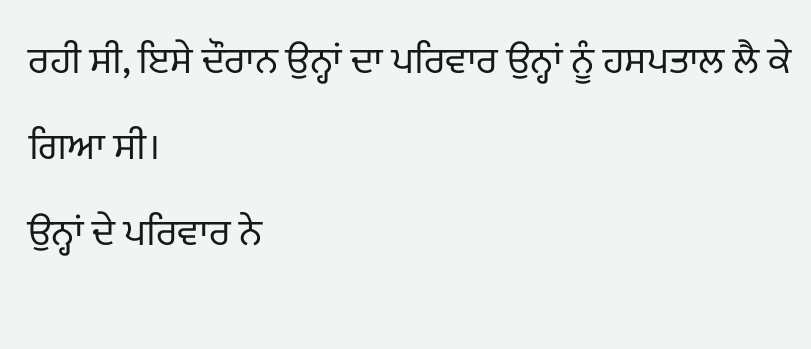ਰਹੀ ਸੀ, ਇਸੇ ਦੌਰਾਨ ਉਨ੍ਹਾਂ ਦਾ ਪਰਿਵਾਰ ਉਨ੍ਹਾਂ ਨੂੰ ਹਸਪਤਾਲ ਲੈ ਕੇ ਗਿਆ ਸੀ।
ਉਨ੍ਹਾਂ ਦੇ ਪਰਿਵਾਰ ਨੇ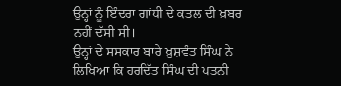ਉਨ੍ਹਾਂ ਨੂੰ ਇੰਦਰਾ ਗਾਂਧੀ ਦੇ ਕਤਲ ਦੀ ਖ਼ਬਰ ਨਹੀਂ ਦੱਸੀ ਸੀ।
ਉਨ੍ਹਾਂ ਦੇ ਸਸਕਾਰ ਬਾਰੇ ਖ਼ੁਸ਼ਵੰਤ ਸਿੰਘ ਨੇ ਲਿਖਿਆ ਕਿ ਹਰਦਿੱਤ ਸਿੰਘ ਦੀ ਪਤਨੀ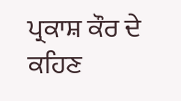ਪ੍ਰਕਾਸ਼ ਕੌਰ ਦੇ ਕਹਿਣ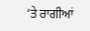‘ਤੇ ਰਾਗੀਆਂ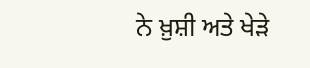ਨੇ ਖ਼ੁਸ਼ੀ ਅਤੇ ਖੇੜੇ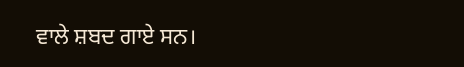ਵਾਲੇ ਸ਼ਬਦ ਗਾਏ ਸਨ।